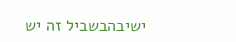ישיבהבשביל זה יש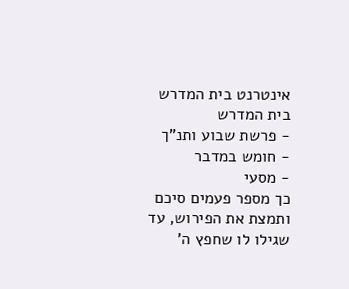אינטרנט בית המדרש
בית המדרש
- פרשת שבוע ותנ"ך
- חומש במדבר
- מסעי
כך מספר פעמים סיכם ותמצת את הפירוש, עד שגילו לו שחפץ ה'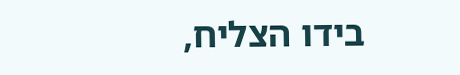בידו הצליח,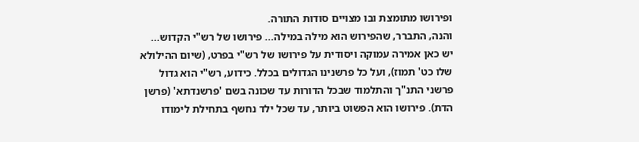ופירושו מתומצת ובו מצויים סודות התורה.
והנה, התברר, שהפירוש הוא מילה במילה... פירושו של רש"י הקדוש...
יש כאן אמירה עמוקה ויסודית על פירושו של רש"י בפרט, (שיום ההילולא שלו כט' תמוז), ועל כל פרשנינו הגדולים בכלל. כידוע, רש"י הוא גדול פרשני התנ"ך והתלמוד שבכל הדורות עד שכונה בשם 'פרשנדתא' (פרשן הדת). פירושו הוא הפשוט ביותר, עד שכל ילד נחשף בתחילת לימודו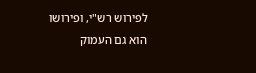לפירוש רש"י, ופירושו הוא גם העמוק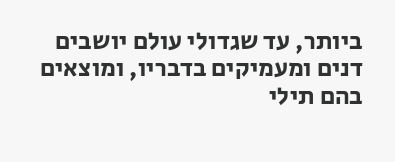ביותר, עד שגדולי עולם יושבים דנים ומעמיקים בדבריו, ומוצאים בהם תילי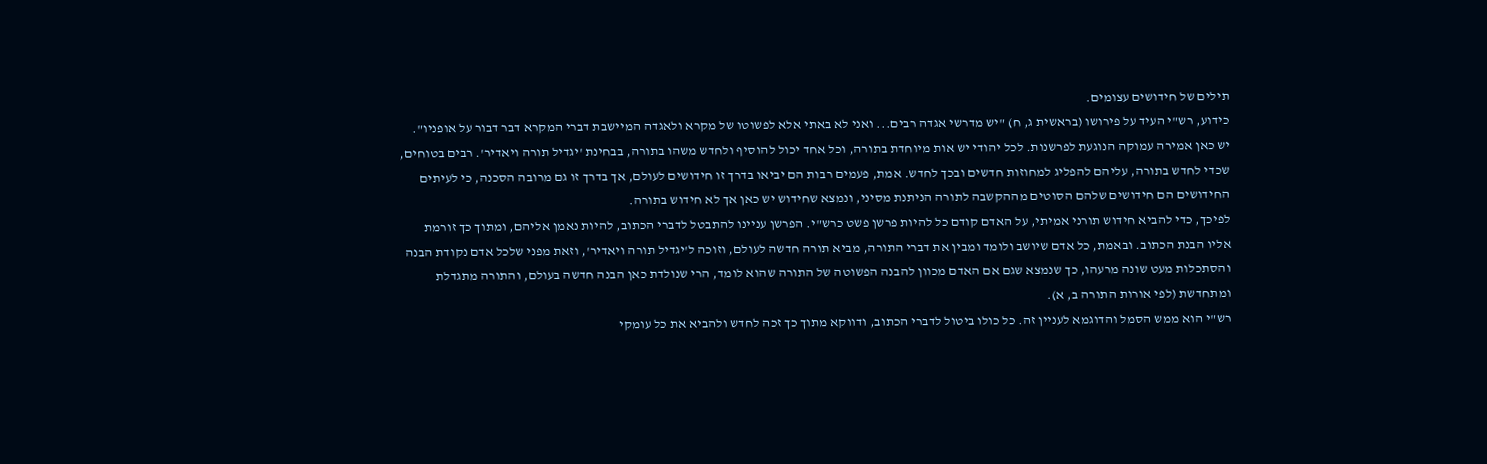תילים של חידושים עצומים.
כידוע, רש"י העיד על פירושו (בראשית ג, ח) "יש מדרשי אגדה רבים... ואני לא באתי אלא לפשוטו של מקרא ולאגדה המיישבת דברי המקרא דבר דבור על אופניו".
יש כאן אמירה עמוקה הנוגעת לפרשנות. לכל יהודי יש אות מיוחדת בתורה, וכל אחד יכול להוסיף ולחדש משהו בתורה, בבחינת 'יגדיל תורה ויאדיר'. רבים בטוחים, שכדי לחדש בתורה, עליהם להפליג למחוזות חדשים ובכך לחדש. אמת, פעמים רבות הם יביאו בדרך זו חידושים לעולם, אך בדרך זו גם מרובה הסכנה, כי לעיתים החידושים הם חידושים שלהם הסוטים מההקשבה לתורה הניתנת מסיני, ונמצא שחידוש יש כאן אך לא חידוש בתורה.
לפיכך, כדי להביא חידוש תורני אמיתי, על האדם קודם כל להיות פרשן פשט כרש"י. הפרשן עניינו להתבטל לדברי הכתוב, להיות נאמן אליהם, ומתוך כך זורמת אליו הבנת הכתוב. ובאמת, כל אדם שיושב ולומד ומבין את דברי התורה, מביא תורה חדשה לעולם, וזוכה ל'יגדיל תורה ויאדיר', וזאת מפני שלכל אדם נקודת הבנה והסתכלות מעט שונה מרעהו, כך שנמצא שגם אם האדם מכוון להבנה הפשוטה של התורה שהוא לומד, הרי שנולדת כאן הבנה חדשה בעולם, והתורה מתגדלת ומתחדשת (לפי אורות התורה ב, א).
רש"י הוא ממש הסמל והדוגמא לעניין זה. כל כולו ביטול לדברי הכתוב, ודווקא מתוך כך זכה לחדש ולהביא את כל עומקי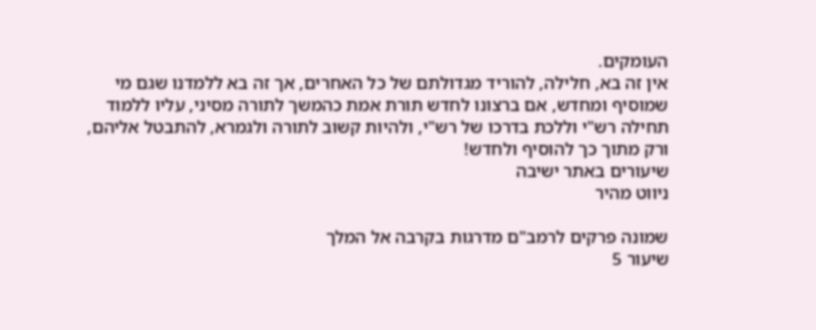העומקים.
אין זה בא, חלילה, להוריד מגדולתם של כל האחרים, אך זה בא ללמדנו שגם מי שמוסיף ומחדש, אם ברצונו לחדש תורת אמת כהמשך לתורה מסיני, עליו ללמוד תחילה רש"י וללכת בדרכו של רש"י, ולהיות קשוב לתורה ולגמרא, להתבטל אליהם, ורק מתוך כך להוסיף ולחדש!
שיעורים באתר ישיבה
ניווט מהיר

שמונה פרקים לרמב"ם מדרגות בקרבה אל המלך
שיעור 5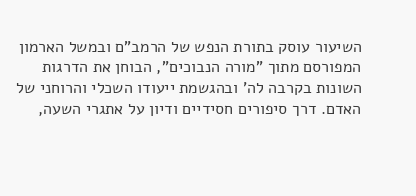השיעור עוסק בתורת הנפש של הרמב"ם ובמשל הארמון המפורסם מתוך "מורה הנבוכים", הבוחן את הדרגות השונות בקרבה לה' ובהגשמת ייעודו השכלי והרוחני של האדם. דרך סיפורים חסידיים ודיון על אתגרי השעה,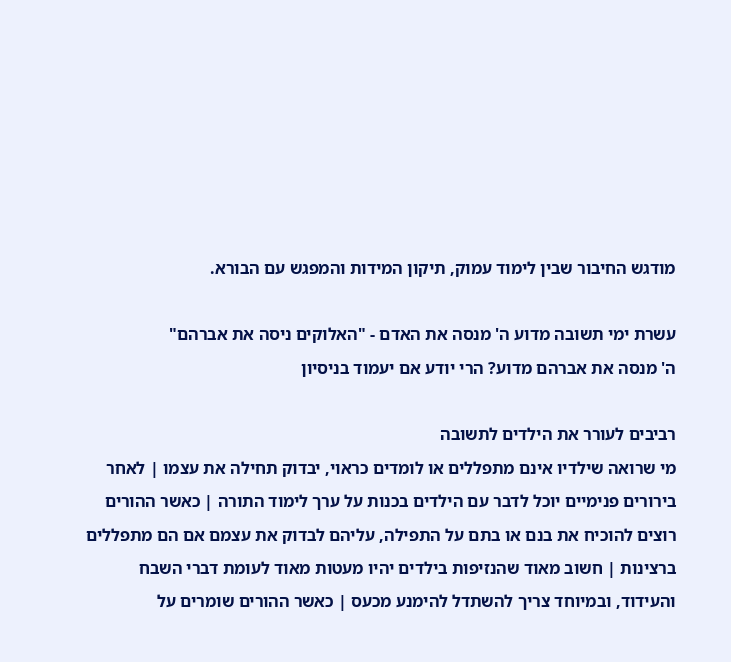מודגש החיבור שבין לימוד עמוק, תיקון המידות והמפגש עם הבורא.

עשרת ימי תשובה מדוע ה' מנסה את האדם - "האלוקים ניסה את אברהם"
ה' מנסה את אברהם מדוע? הרי יודע אם יעמוד בניסיון

רביבים לעורר את הילדים לתשובה
מי שרואה שילדיו אינם מתפללים או לומדים כראוי, יבדוק תחילה את עצמו | לאחר בירורים פנימיים יוכל לדבר עם הילדים בכנות על ערך לימוד התורה | כאשר ההורים רוצים להוכיח את בנם או בתם על התפילה, עליהם לבדוק את עצמם אם הם מתפללים ברצינות | חשוב מאוד שהנזיפות בילדים יהיו מעטות מאוד לעומת דברי השבח והעידוד, ובמיוחד צריך להשתדל להימנע מכעס | כאשר ההורים שומרים על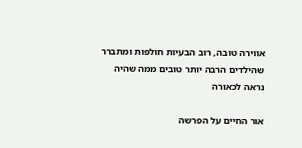אווירה טובה, רוב הבעיות חולפות ומתברר שהילדים הרבה יותר טובים ממה שהיה נראה לכאורה

אור החיים על הפרשה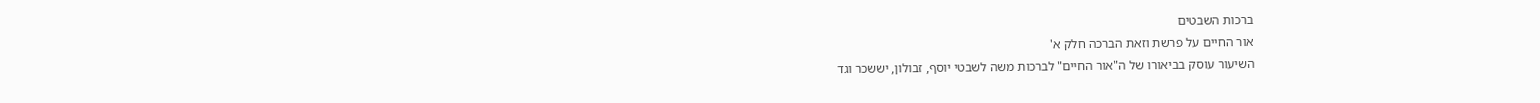ברכות השבטים
אור החיים על פרשת וזאת הברכה חלק א'
השיעור עוסק בביאורו של ה"אור החיים" לברכות משה לשבטי יוסף, זבולון, יששכר וגד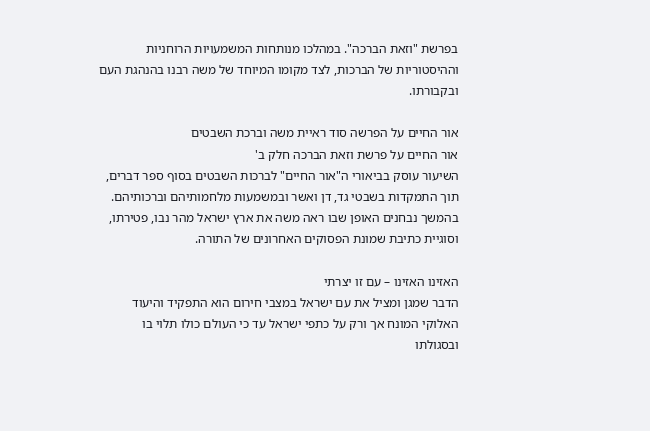בפרשת "וזאת הברכה". במהלכו מנותחות המשמעויות הרוחניות וההיסטוריות של הברכות, לצד מקומו המיוחד של משה רבנו בהנהגת העם ובקבורתו.

אור החיים על הפרשה סוד ראיית משה וברכת השבטים
אור החיים על פרשת וזאת הברכה חלק ב'
השיעור עוסק בביאורי ה"אור החיים" לברכות השבטים בסוף ספר דברים, תוך התמקדות בשבטי גד, דן ואשר ובמשמעות מלחמותיהם וברכותיהם. בהמשך נבחנים האופן שבו ראה משה את ארץ ישראל מהר נבו, פטירתו, וסוגיית כתיבת שמונת הפסוקים האחרונים של התורה.

האזינו האזינו – עם זו יצרתי
הדבר שמגן ומציל את עם ישראל במצבי חירום הוא התפקיד והיעוד האלוקי המונח אך ורק על כתפי ישראל עד כי העולם כולו תלוי בו ובסגולתו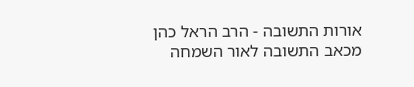אורות התשובה - הרב הראל כהן מכאב התשובה לאור השמחה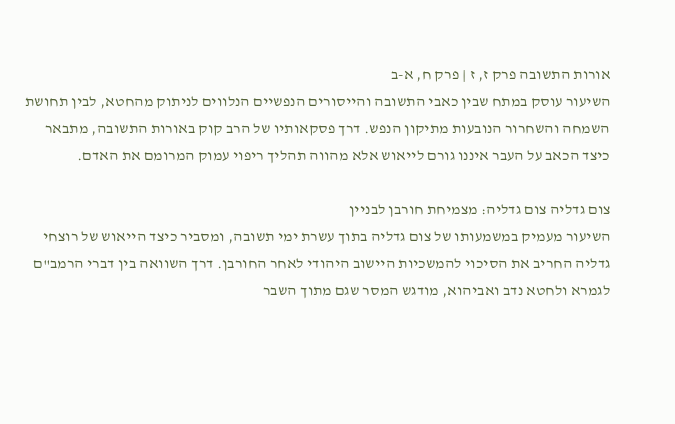אורות התשובה פרק ז, ז | פרק ח, א-ב
השיעור עוסק במתח שבין כאבי התשובה והייסורים הנפשיים הנלווים לניתוק מהחטא, לבין תחושת השמחה והשחרור הנובעות מתיקון הנפש. דרך פסקאותיו של הרב קוק באורות התשובה, מתבאר כיצד הכאב על העבר איננו גורם לייאוש אלא מהווה תהליך ריפוי עמוק המרומם את האדם.

צום גדליה צום גדליה: מצמיחת חורבן לבניין
השיעור מעמיק במשמעותו של צום גדליה בתוך עשרת ימי תשובה, ומסביר כיצד הייאוש של רוצחי גדליה החריב את הסיכוי להמשכיות היישוב היהודי לאחר החורבן. דרך השוואה בין דברי הרמב"ם לגמרא ולחטא נדב ואביהוא, מודגש המסר שגם מתוך השבר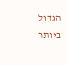הגדול ביותר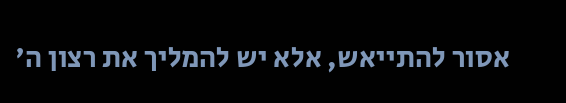אסור להתייאש, אלא יש להמליך את רצון ה'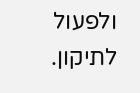ולפעול לתיקון.